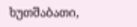ხუთშაბათი,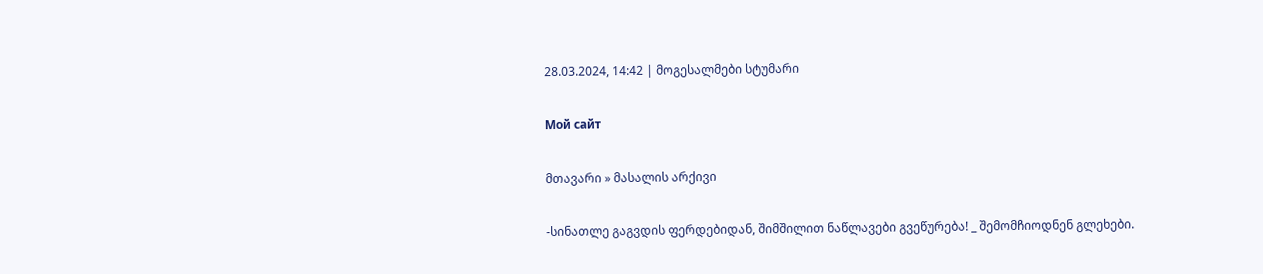28.03.2024, 14:42 | მოგესალმები სტუმარი

Мой сайт

მთავარი » მასალის არქივი

-სინათლე გაგვდის ფერდებიდან, შიმშილით ნაწლავები გვეწურება! _ შემომჩიოდნენ გლეხები.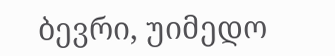ბევრი, უიმედო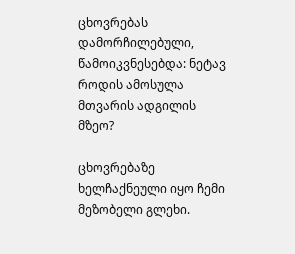ცხოვრებას დამორჩილებული, წამოიკვნესებდა: ნეტავ როდის ამოსულა მთვარის ადგილის მზეო?

ცხოვრებაზე ხელჩაქნეული იყო ჩემი მეზობელი გლეხი.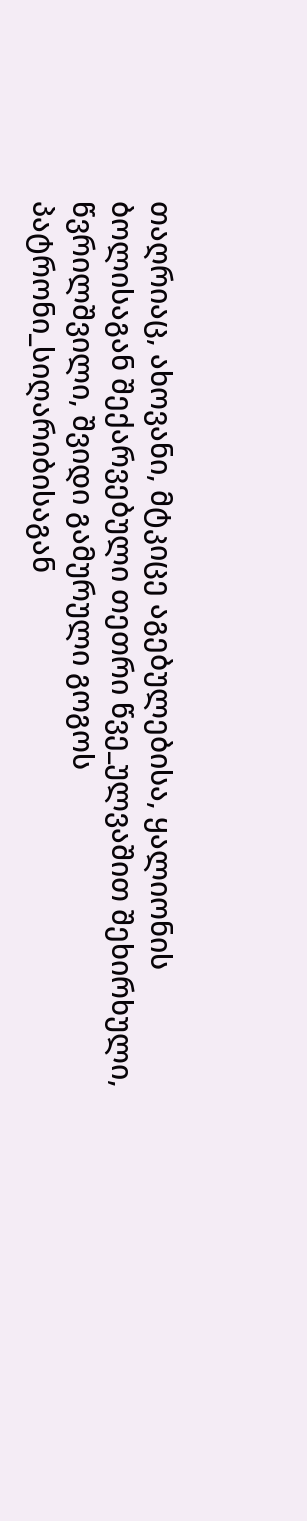თაღრიაც, ახოვანი, მტკიცე აგებულებისა, ყალიონის ბოლისაგან შექარვებული თეთრი წვე_ულვაშით შეხირხული, წვრილშვილი, შვიდი გამურული გოგოს პატრონი_სიღარიბისაგან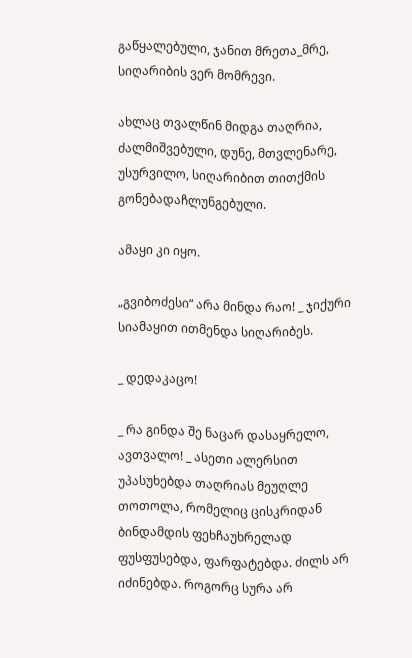გაწყალებული, ჯანით მრეთა_მრე, სიღარიბის ვერ მომრევი.

ახლაც თვალწინ მიდგა თაღრია, ძალმიშვებული, დუნე, მთვლენარე, უსურვილო, სიღარიბით თითქმის გონებადაჩლუნგებული.

ამაყი კი იყო.

„გვიბოძესი“ არა მინდა რაო! _ ჯიქური სიამაყით ითმენდა სიღარიბეს.

_ დედაკაცო!

_ რა გინდა შე ნაცარ დასაყრელო, ავთვალო! _ ასეთი ალერსით უპასუხებდა თაღრიას მეუღლე თოთოლა, რომელიც ცისკრიდან ბინდამდის ფეხჩაუხრელად ფუსფუსებდა, ფარფატებდა. ძილს არ იძინებდა. როგორც სურა არ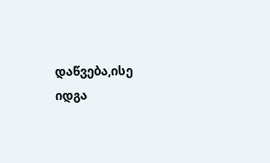დაწვება,ისე იდგა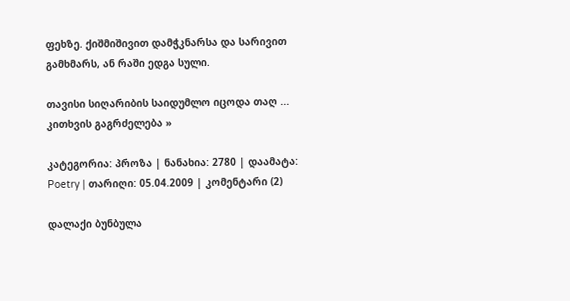ფეხზე. ქიშმიშივით დამჭკნარსა და სარივით გამხმარს, ან რაში ედგა სული.

თავისი სიღარიბის საიდუმლო იცოდა თაღ ... კითხვის გაგრძელება »

კატეგორია: პროზა | ნანახია: 2780 | დაამატა: Poetry | თარიღი: 05.04.2009 | კომენტარი (2)

დალაქი ბუნბულა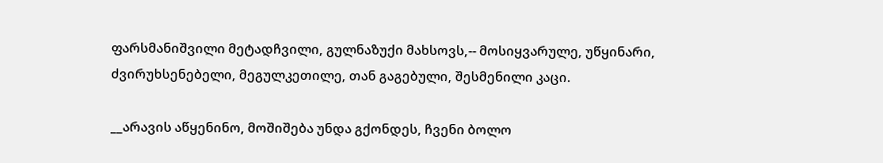ფარსმანიშვილი მეტადჩვილი, გულნაზუქი მახსოვს,-- მოსიყვარულე, უწყინარი, ძვირუხსენებელი, მეგულკეთილე, თან გაგებული, შესმენილი კაცი.

__არავის აწყენინო, მოშიშება უნდა გქონდეს, ჩვენი ბოლო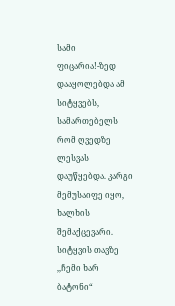სამი ფიცარია!-ზედ დააყოლებდა ამ სიტყვებს, სამართებელს რომ ღვედზე ლესვას დაუწყებდა. კარგი მემუსაიფე იყო, ხალხის შემაქცევარი. სიტყვის თავზე ,,ჩემი ხარ ბატონი“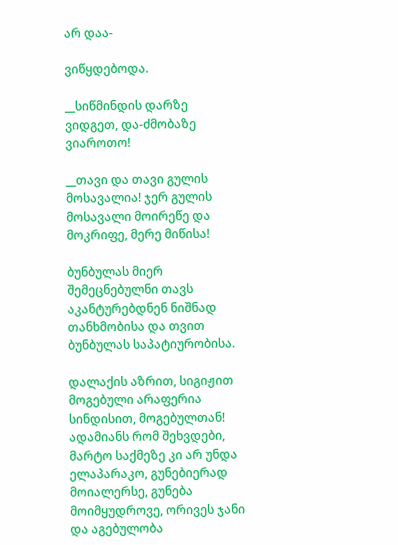არ დაა-

ვიწყდებოდა.

__სიწმინდის დარზე ვიდგეთ, და-ძმობაზე ვიაროთო!

__თავი და თავი გულის მოსავალია! ჯერ გულის მოსავალი მოირეწე და მოკრიფე, მერე მიწისა!

ბუნბულას მიერ შემეცნებულნი თავს აკანტურებდნენ ნიშნად თანხმობისა და თვით ბუნბულას საპატიურობისა.

დალაქის აზრით, სიგიჟით მოგებული არაფერია სინდისით, მოგებულთან! ადამიანს რომ შეხვდები, მარტო საქმეზე კი არ უნდა ელაპარაკო, გუნებიერად მოიალერსე, გუნება მოიმყუდროვე, ორივეს ჯანი და აგებულობა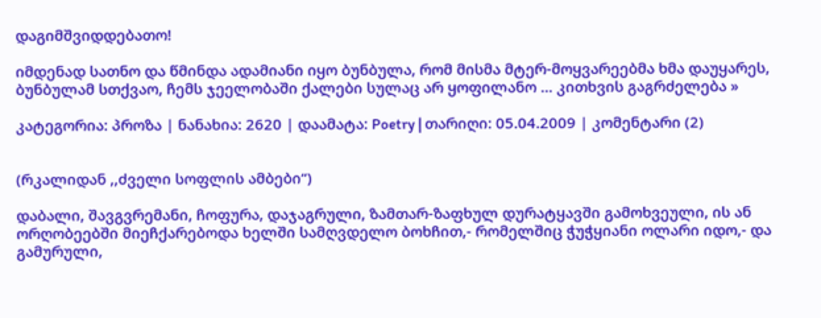დაგიმშვიდდებათო!

იმდენად სათნო და წმინდა ადამიანი იყო ბუნბულა, რომ მისმა მტერ-მოყვარეებმა ხმა დაუყარეს, ბუნბულამ სთქვაო, ჩემს ჯეელობაში ქალები სულაც არ ყოფილანო ... კითხვის გაგრძელება »

კატეგორია: პროზა | ნანახია: 2620 | დაამატა: Poetry | თარიღი: 05.04.2009 | კომენტარი (2)


(რკალიდან ,,ძველი სოფლის ამბები“)

დაბალი, შავგვრემანი, ჩოფურა, დაჯაგრული, ზამთარ-ზაფხულ დურატყავში გამოხვეული, ის ან ორღობეებში მიეჩქარებოდა ხელში სამღვდელო ბოხჩით,- რომელშიც ჭუჭყიანი ოლარი იდო,- და გამურული,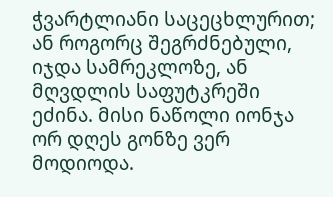ჭვარტლიანი საცეცხლურით; ან როგორც შეგრძნებული, იჯდა სამრეკლოზე, ან მღვდლის საფუტკრეში ეძინა. მისი ნაწოლი იონჯა ორ დღეს გონზე ვერ მოდიოდა.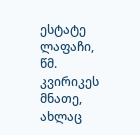ესტატე ლაფაჩი, წმ. კვირიკეს მნათე, ახლაც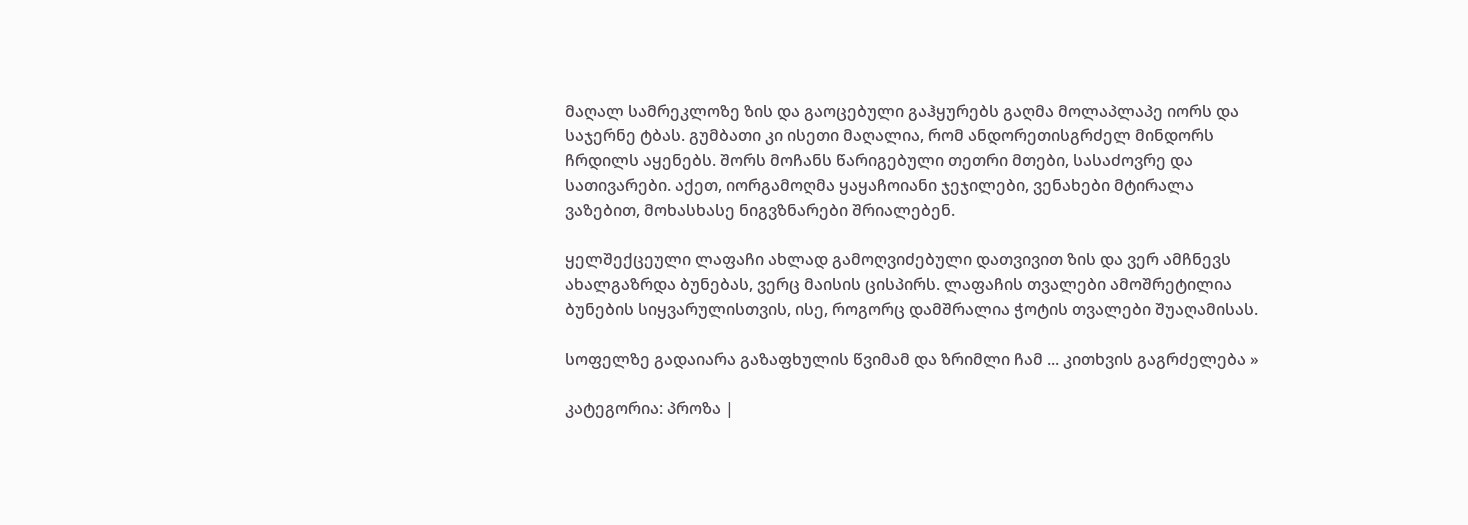მაღალ სამრეკლოზე ზის და გაოცებული გაჰყურებს გაღმა მოლაპლაპე იორს და საჯერნე ტბას. გუმბათი კი ისეთი მაღალია, რომ ანდორეთისგრძელ მინდორს ჩრდილს აყენებს. შორს მოჩანს წარიგებული თეთრი მთები, სასაძოვრე და სათივარები. აქეთ, იორგამოღმა ყაყაჩოიანი ჯეჯილები, ვენახები მტირალა ვაზებით, მოხასხასე ნიგვზნარები შრიალებენ.

ყელშექცეული ლაფაჩი ახლად გამოღვიძებული დათვივით ზის და ვერ ამჩნევს ახალგაზრდა ბუნებას, ვერც მაისის ცისპირს. ლაფაჩის თვალები ამოშრეტილია ბუნების სიყვარულისთვის, ისე, როგორც დამშრალია ჭოტის თვალები შუაღამისას.

სოფელზე გადაიარა გაზაფხულის წვიმამ და ზრიმლი ჩამ ... კითხვის გაგრძელება »

კატეგორია: პროზა |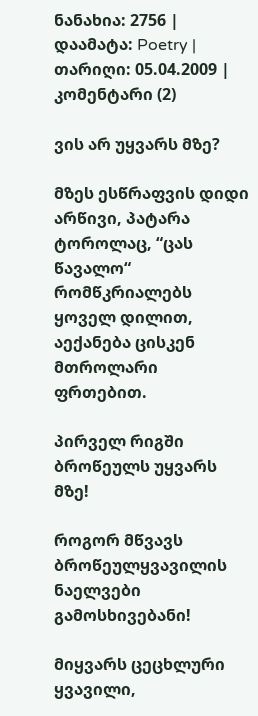ნანახია: 2756 | დაამატა: Poetry | თარიღი: 05.04.2009 | კომენტარი (2)

ვის არ უყვარს მზე?

მზეს ესწრაფვის დიდი არწივი, პატარა ტოროლაც, “ცას წავალო“ რომწკრიალებს ყოველ დილით, აექანება ცისკენ მთროლარი ფრთებით.

პირველ რიგში ბროწეულს უყვარს მზე!

როგორ მწვავს ბროწეულყვავილის ნაელვები გამოსხივებანი!

მიყვარს ცეცხლური ყვავილი,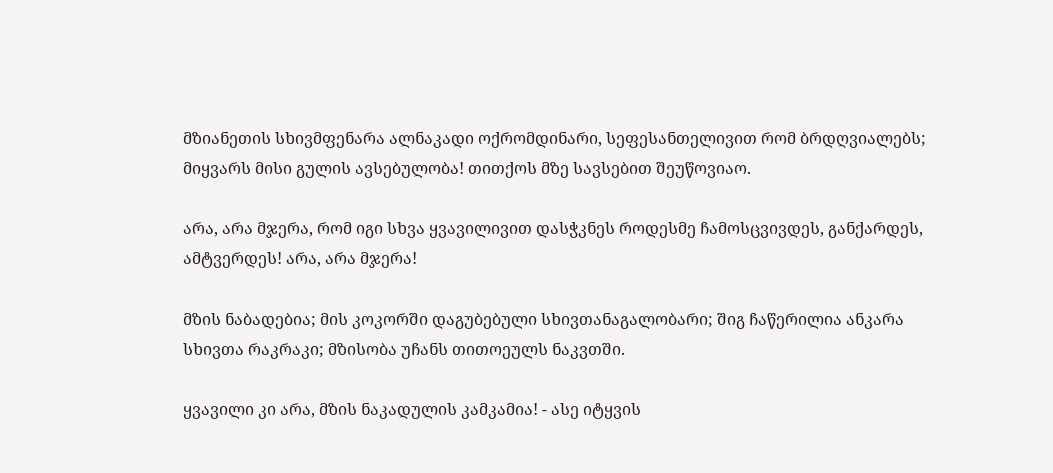მზიანეთის სხივმფენარა ალნაკადი ოქრომდინარი, სეფესანთელივით რომ ბრდღვიალებს; მიყვარს მისი გულის ავსებულობა! თითქოს მზე სავსებით შეუწოვიაო.

არა, არა მჯერა, რომ იგი სხვა ყვავილივით დასჭკნეს როდესმე ჩამოსცვივდეს, განქარდეს, ამტვერდეს! არა, არა მჯერა!

მზის ნაბადებია; მის კოკორში დაგუბებული სხივთანაგალობარი; შიგ ჩაწერილია ანკარა სხივთა რაკრაკი; მზისობა უჩანს თითოეულს ნაკვთში.

ყვავილი კი არა, მზის ნაკადულის კამკამია! - ასე იტყვის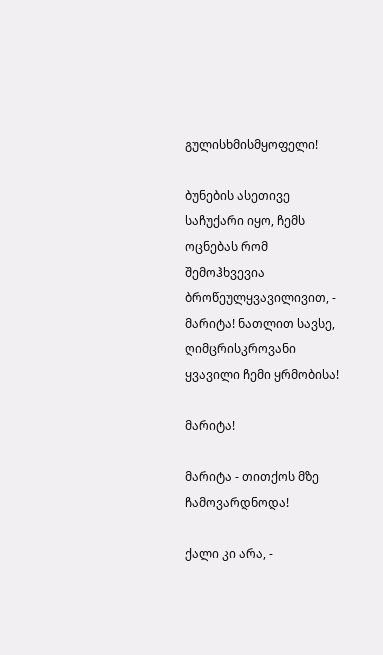გულისხმისმყოფელი!

ბუნების ასეთივე საჩუქარი იყო, ჩემს ოცნებას რომ შემოჰხვევია ბროწეულყვავილივით, - მარიტა! ნათლით სავსე, ღიმცრისკროვანი ყვავილი ჩემი ყრმობისა!

მარიტა!

მარიტა - თითქოს მზე ჩამოვარდნოდა!

ქალი კი არა, -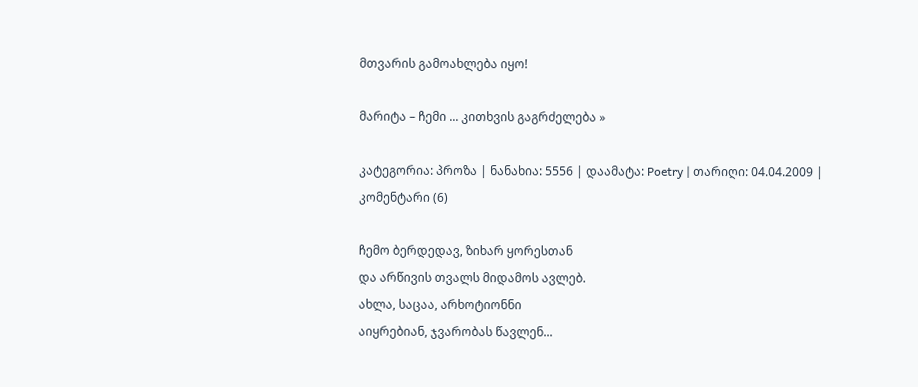მთვარის გამოახლება იყო!

მარიტა – ჩემი ... კითხვის გაგრძელება »

კატეგორია: პროზა | ნანახია: 5556 | დაამატა: Poetry | თარიღი: 04.04.2009 | კომენტარი (6)

ჩემო ბერდედავ, ზიხარ ყორესთან
და არწივის თვალს მიდამოს ავლებ.
ახლა, საცაა, არხოტიონნი
აიყრებიან, ჯვარობას წავლენ...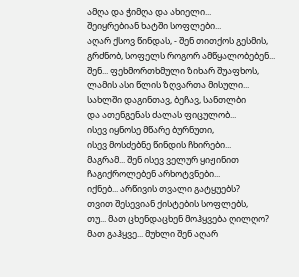ამღა და ჭიმღა და ახიელი...
შეიყრებიან ხატში სოფლები...
აღარ ქსოვ წინდას, - შენ თითქოს გესმის,
გრძნობ, სოფელს როგორ ამწყალობებენ...
შენ... ფეხმორთხმული ზიხარ შუაფხოს,
ლამის ასი წლის ზღვართა მისული...
სახლში დაგინთავ, ბეჩავ, სანთლბი
და ათენგენას ძალას ფიცულობ...
ისევ იყნოსე მწარე ბურნუთი,
ისევ მოსძებნე წინდის ჩხირები...
მაგრამ... შენ ისევ ველურ ყიჟინით
ჩაგიქროლებენ არხოტვნები...
იქნებ... არწივის თვალი გატყუებს?
თვით შესევიან ქისტების სოფლებს,
თუ... მათ ცხენდაცხენ მოჰყვება ღილღო?
მათ გაჰყვე... მუხლი შენ აღარ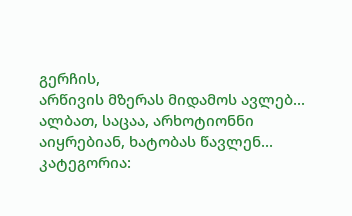გერჩის,
არწივის მზერას მიდამოს ავლებ...
ალბათ, საცაა, არხოტიონნი
აიყრებიან, ხატობას წავლენ...
კატეგორია: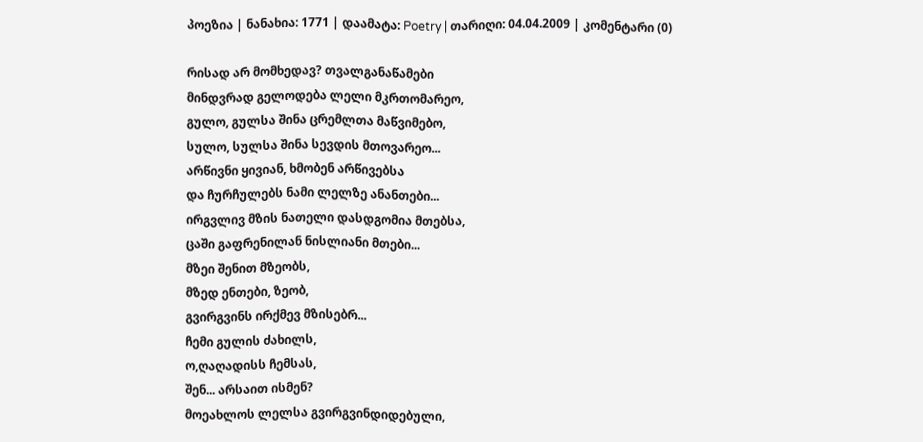პოეზია | ნანახია: 1771 | დაამატა: Poetry | თარიღი: 04.04.2009 | კომენტარი (0)

რისად არ მომხედავ? თვალგანაწამები
მინდვრად გელოდება ლელი მკრთომარეო,
გულო, გულსა შინა ცრემლთა მაწვიმებო,
სულო, სულსა შინა სევდის მთოვარეო...
არწივნი ყივიან, ხმობენ არწივებსა
და ჩურჩულებს ნამი ლელზე ანანთები...
ირგვლივ მზის ნათელი დასდგომია მთებსა,
ცაში გაფრენილან ნისლიანი მთები...
მზეი შენით მზეობს,
მზედ ენთები, ზეობ,
გვირგვინს ირქმევ მზისებრ...
ჩემი გულის ძახილს,
ო,ღაღადისს ჩემსას,
შენ... არსაით ისმენ?
მოეახლოს ლელსა გვირგვინდიდებული,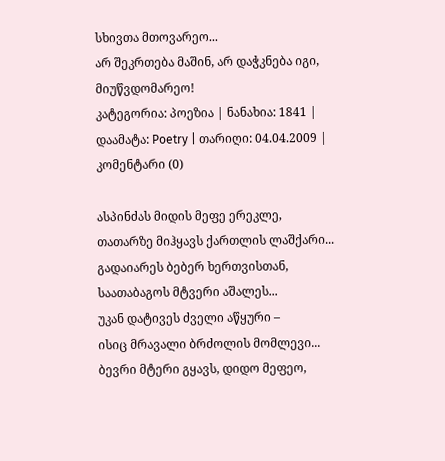სხივთა მთოვარეო...
არ შეკრთება მაშინ, არ დაჭკნება იგი,
მიუწვდომარეო!
კატეგორია: პოეზია | ნანახია: 1841 | დაამატა: Poetry | თარიღი: 04.04.2009 | კომენტარი (0)

ასპინძას მიდის მეფე ერეკლე,
თათარზე მიჰყავს ქართლის ლაშქარი...
გადაიარეს ბებერ ხერთვისთან,
საათაბაგოს მტვერი აშალეს...
უკან დატივეს ძველი აწყური –
ისიც მრავალი ბრძოლის მომლევი...
ბევრი მტერი გყავს, დიდო მეფეო,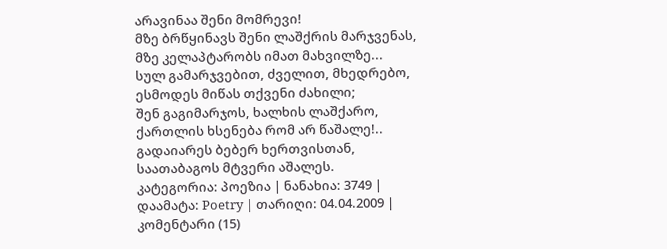არავინაა შენი მომრევი!
მზე ბრწყინავს შენი ლაშქრის მარჯვენას,
მზე კელაპტარობს იმათ მახვილზე...
სულ გამარჯვებით, ძველით, მხედრებო,
ესმოდეს მიწას თქვენი ძახილი;
შენ გაგიმარჯოს, ხალხის ლაშქარო,
ქართლის ხსენება რომ არ წაშალე!..
გადაიარეს ბებერ ხერთვისთან,
საათაბაგოს მტვერი აშალეს.
კატეგორია: პოეზია | ნანახია: 3749 | დაამატა: Poetry | თარიღი: 04.04.2009 | კომენტარი (15)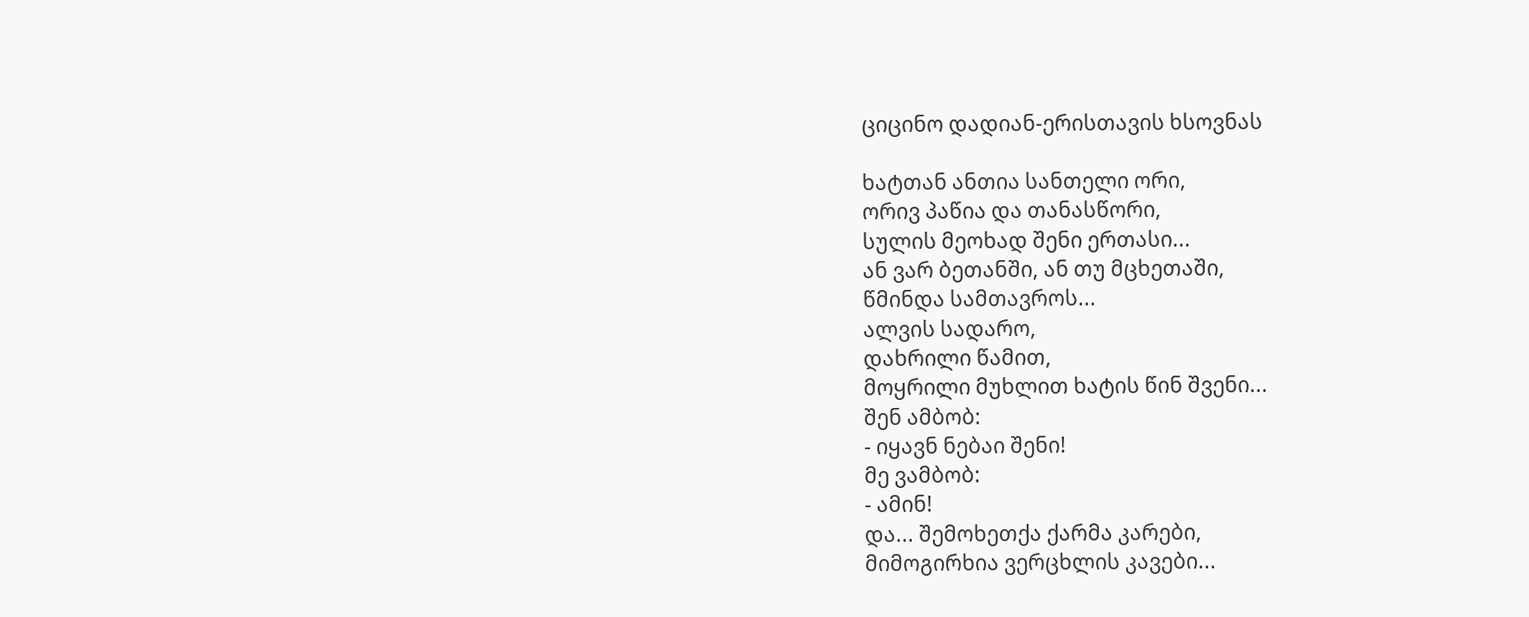ციცინო დადიან-ერისთავის ხსოვნას

ხატთან ანთია სანთელი ორი,
ორივ პაწია და თანასწორი,
სულის მეოხად შენი ერთასი...
ან ვარ ბეთანში, ან თუ მცხეთაში,
წმინდა სამთავროს...
ალვის სადარო,
დახრილი წამით,
მოყრილი მუხლით ხატის წინ შვენი...
შენ ამბობ:
- იყავნ ნებაი შენი!
მე ვამბობ:
- ამინ!
და... შემოხეთქა ქარმა კარები,
მიმოგირხია ვერცხლის კავები...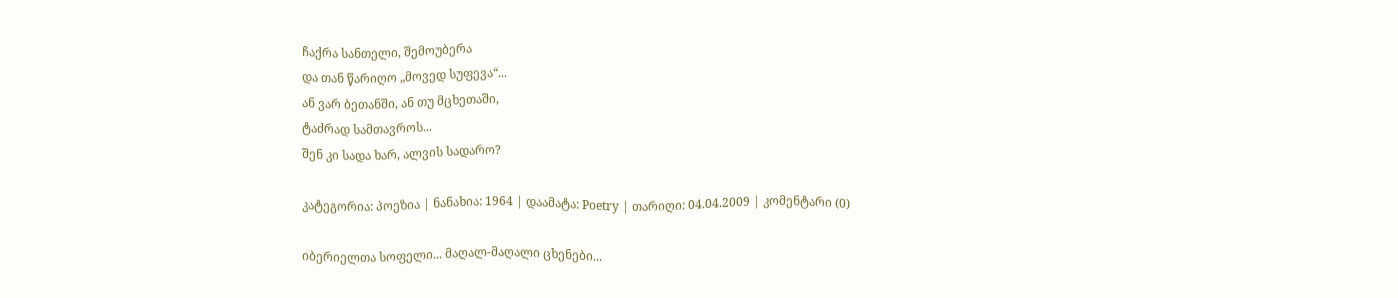ჩაქრა სანთელი, შემოუბერა
და თან წარიღო „მოვედ სუფევა“...
ან ვარ ბეთანში, ან თუ მცხეთაში,
ტაძრად სამთავროს...
შენ კი სადა ხარ, ალვის სადარო?

კატეგორია: პოეზია | ნანახია: 1964 | დაამატა: Poetry | თარიღი: 04.04.2009 | კომენტარი (0)

იბერიელთა სოფელი... მაღალ-მაღალი ცხენები...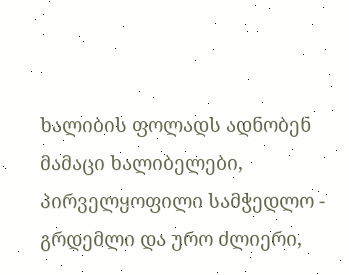ხალიბის ფოლადს ადნობენ მამაცი ხალიბელები,
პირველყოფილი სამჭედლო - გრდემლი და ურო ძლიერი,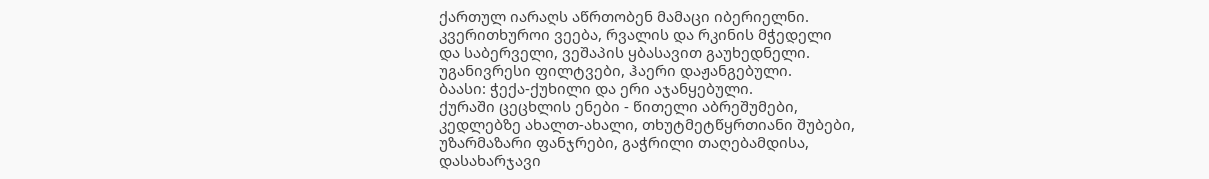ქართულ იარაღს აწრთობენ მამაცი იბერიელნი.
კვერითხუროი ვეება, რვალის და რკინის მჭედელი
და საბერველი, ვეშაპის ყბასავით გაუხედნელი.
უგანივრესი ფილტვები, ჰაერი დაჟანგებული.
ბაასი: ჭექა-ქუხილი და ერი აჯანყებული.
ქურაში ცეცხლის ენები - წითელი აბრეშუმები,
კედლებზე ახალთ-ახალი, თხუტმეტწყრთიანი შუბები,
უზარმაზარი ფანჯრები, გაჭრილი თაღებამდისა,
დასახარჯავი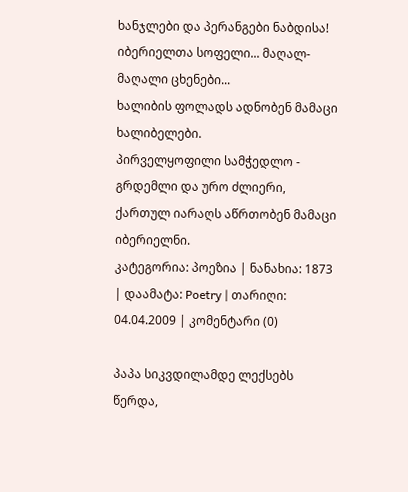ხანჯლები და პერანგები ნაბდისა!
იბერიელთა სოფელი... მაღალ-მაღალი ცხენები...
ხალიბის ფოლადს ადნობენ მამაცი ხალიბელები.
პირველყოფილი სამჭედლო - გრდემლი და ურო ძლიერი,
ქართულ იარაღს აწრთობენ მამაცი იბერიელნი.
კატეგორია: პოეზია | ნანახია: 1873 | დაამატა: Poetry | თარიღი: 04.04.2009 | კომენტარი (0)

პაპა სიკვდილამდე ლექსებს წერდა,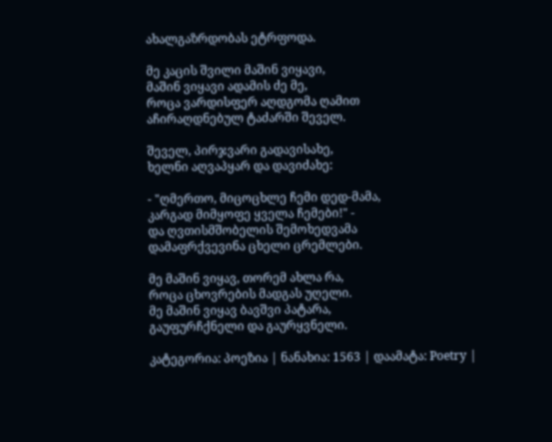ახალგაზრდობას ეტრფოდა.

მე კაცის შვილი მაშინ ვიყავი,
მაშინ ვიყავი ადამის ძე მე,
როცა ვარდისფერ აღდგომა ღამით
აჩირაღდნებულ ტაძარში შეველ.

შეველ, პირჯვარი გადავისახე,
ხელნი აღვაპყარ და დავიძახე:

- "ღმერთო, მიცოცხლე ჩემი დედ-მამა,
კარგად მიმყოფე ყველა ჩემები!" -
და ღვთისმშობელის შემოხედვამა
დამაფრქვევინა ცხელი ცრემლები.

მე მაშინ ვიყავ, თორემ ახლა რა,
როცა ცხოვრების მადგას უღელი.
მე მაშინ ვიყავ ბავშვი პატარა,
გაუფურჩქნელი და გაურყვნელი.

კატეგორია: პოეზია | ნანახია: 1563 | დაამატა: Poetry |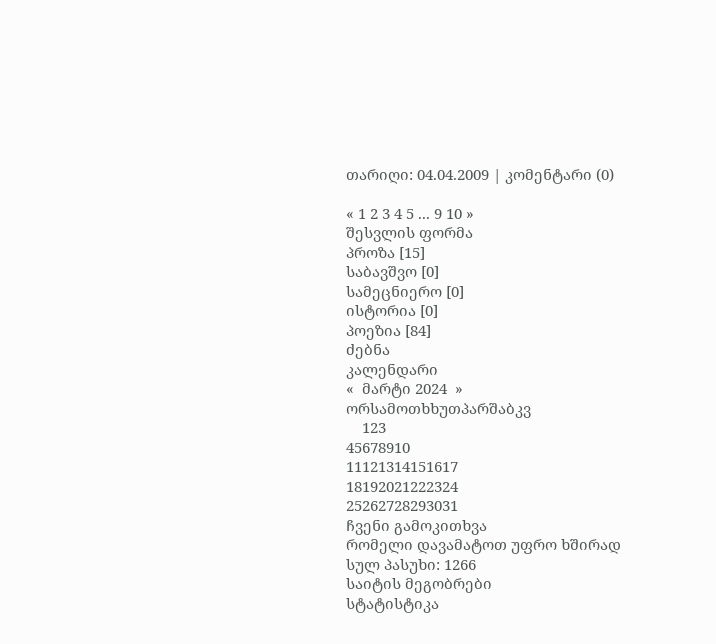თარიღი: 04.04.2009 | კომენტარი (0)

« 1 2 3 4 5 ... 9 10 »
შესვლის ფორმა
პროზა [15]
საბავშვო [0]
სამეცნიერო [0]
ისტორია [0]
პოეზია [84]
ძებნა
კალენდარი
«  მარტი 2024  »
ორსამოთხხუთპარშაბკვ
    123
45678910
11121314151617
18192021222324
25262728293031
ჩვენი გამოკითხვა
რომელი დავამატოთ უფრო ხშირად
სულ პასუხი: 1266
საიტის მეგობრები
სტატისტიკა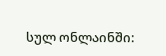სულ ონლაინში: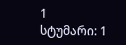1
სტუმარი: 1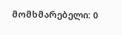მომხმარებელი: 0